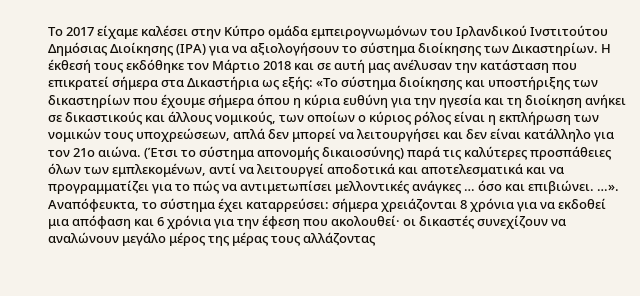Το 2017 είχαμε καλέσει στην Κύπρο ομάδα εμπειρογνωμόνων του Ιρλανδικού Ινστιτούτου Δημόσιας Διοίκησης (ΙΡΑ) για να αξιολογήσουν το σύστημα διοίκησης των Δικαστηρίων. Η έκθεσή τους εκδόθηκε τον Μάρτιο 2018 και σε αυτή μας ανέλυσαν την κατάσταση που επικρατεί σήμερα στα Δικαστήρια ως εξής: «Το σύστημα διοίκησης και υποστήριξης των δικαστηρίων που έχουμε σήμερα όπου η κύρια ευθύνη για την ηγεσία και τη διοίκηση ανήκει σε δικαστικούς και άλλους νομικούς, των οποίων ο κύριος ρόλος είναι η εκπλήρωση των νομικών τους υποχρεώσεων, απλά δεν μπορεί να λειτουργήσει και δεν είναι κατάλληλο για τον 21ο αιώνα. (Έτσι το σύστημα απονομής δικαιοσύνης) παρά τις καλύτερες προσπάθειες όλων των εμπλεκομένων, αντί να λειτουργεί αποδοτικά και αποτελεσματικά και να προγραμματίζει για το πώς να αντιμετωπίσει μελλοντικές ανάγκες … όσο και επιβιώνει. …».
Αναπόφευκτα, το σύστημα έχει καταρρεύσει: σήμερα χρειάζονται 8 χρόνια για να εκδοθεί μια απόφαση και 6 χρόνια για την έφεση που ακολουθεί· οι δικαστές συνεχίζουν να αναλώνουν μεγάλο μέρος της μέρας τους αλλάζοντας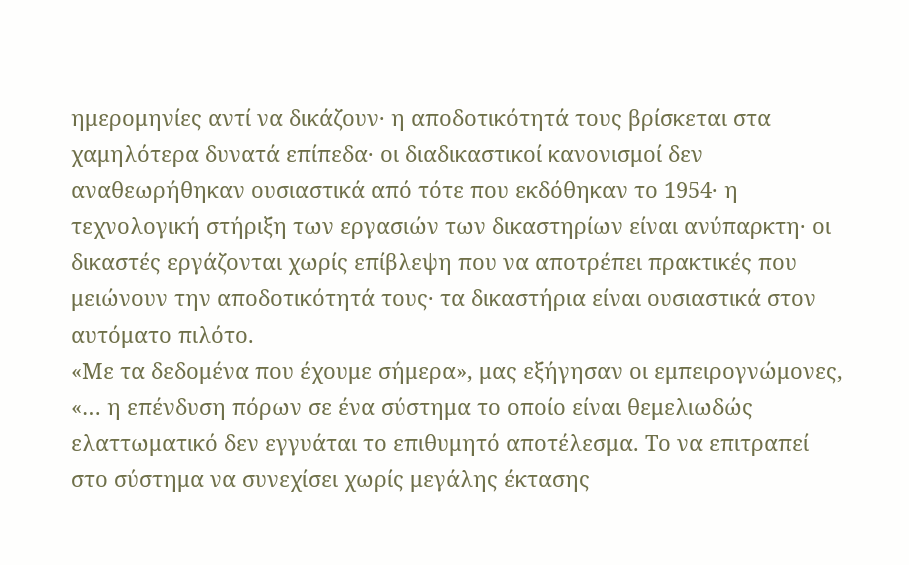ημερομηνίες αντί να δικάζουν· η αποδοτικότητά τους βρίσκεται στα χαμηλότερα δυνατά επίπεδα· οι διαδικαστικοί κανονισμοί δεν αναθεωρήθηκαν ουσιαστικά από τότε που εκδόθηκαν το 1954· η τεχνολογική στήριξη των εργασιών των δικαστηρίων είναι ανύπαρκτη· οι δικαστές εργάζονται χωρίς επίβλεψη που να αποτρέπει πρακτικές που μειώνουν την αποδοτικότητά τους· τα δικαστήρια είναι ουσιαστικά στον αυτόματο πιλότο.
«Με τα δεδομένα που έχουμε σήμερα», μας εξήγησαν οι εμπειρογνώμονες, «… η επένδυση πόρων σε ένα σύστημα το οποίο είναι θεμελιωδώς ελαττωματικό δεν εγγυάται το επιθυμητό αποτέλεσμα. Το να επιτραπεί στο σύστημα να συνεχίσει χωρίς μεγάλης έκτασης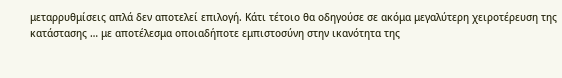μεταρρυθμίσεις απλά δεν αποτελεί επιλογή. Κάτι τέτοιο θα οδηγούσε σε ακόμα μεγαλύτερη χειροτέρευση της κατάστασης … με αποτέλεσμα οποιαδήποτε εμπιστοσύνη στην ικανότητα της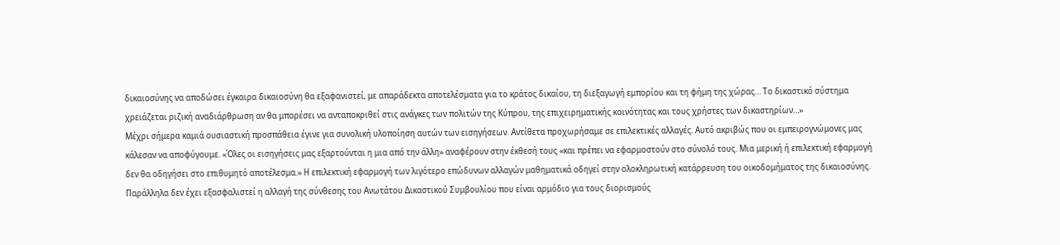δικαιοσύνης να αποδώσει έγκαιρα δικαιοσύνη θα εξαφανιστεί, με απαράδεκτα αποτελέσματα για το κράτος δικαίου, τη διεξαγωγή εμπορίου και τη φήμη της χώρας… Το δικαστικό σύστημα χρειάζεται ριζική αναδιάρθρωση αν θα μπορέσει να ανταποκριθεί στις ανάγκες των πολιτών της Κύπρου, της επιχειρηματικής κοινότητας και τους χρήστες των δικαστηρίων…»
Μέχρι σήμερα καμιά ουσιαστική προσπάθεια έγινε για συνολική υλοποίηση αυτών των εισηγήσεων. Αντίθετα προχωρήσαμε σε επιλεκτικές αλλαγές. Αυτό ακριβώς που οι εμπειρογνώμονες μας κάλεσαν να αποφύγουμε. «Όλες οι εισηγήσεις μας εξαρτούνται η μια από την άλλη» αναφέρουν στην έκθεσή τους «και πρέπει να εφαρμοστούν στο σύνολό τους. Μια μερική ή επιλεκτική εφαρμογή δεν θα οδηγήσει στο επιθυμητό αποτέλεσμα.» Η επιλεκτική εφαρμογή των λιγότερο επώδυνων αλλαγών μαθηματικά οδηγεί στην ολοκληρωτική κατάρρευση του οικοδομήματος της δικαιοσύνης.
Παράλληλα δεν έχει εξασφαλιστεί η αλλαγή της σύνθεσης του Ανωτάτου Δικαστικού Συμβουλίου που είναι αρμόδιο για τους διορισμούς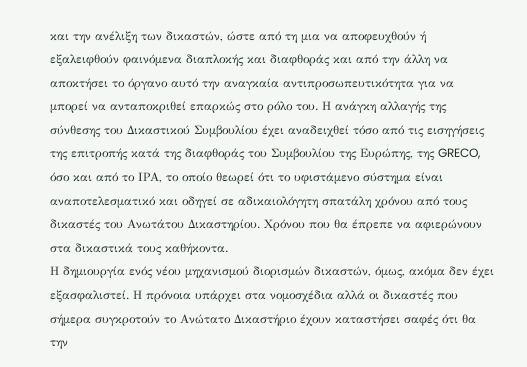και την ανέλιξη των δικαστών, ώστε από τη μια να αποφευχθούν ή εξαλειφθούν φαινόμενα διαπλοκής και διαφθοράς και από την άλλη να αποκτήσει το όργανο αυτό την αναγκαία αντιπροσωπευτικότητα για να μπορεί να ανταποκριθεί επαρκώς στο ρόλο του. Η ανάγκη αλλαγής της σύνθεσης του Δικαστικού Συμβουλίου έχει αναδειχθεί τόσο από τις εισηγήσεις της επιτροπής κατά της διαφθοράς του Συμβουλίου της Ευρώπης, της GRECO, όσο και από το ΙΡΑ, το οποίο θεωρεί ότι το υφιστάμενο σύστημα είναι αναποτελεσματικό και οδηγεί σε αδικαιολόγητη σπατάλη χρόνου από τους δικαστές του Ανωτάτου Δικαστηρίου. Χρόνου που θα έπρεπε να αφιερώνουν στα δικαστικά τους καθήκοντα.
Η δημιουργία ενός νέου μηχανισμού διορισμών δικαστών, όμως, ακόμα δεν έχει εξασφαλιστεί. Η πρόνοια υπάρχει στα νομοσχέδια αλλά οι δικαστές που σήμερα συγκροτούν το Ανώτατο Δικαστήριο έχουν καταστήσει σαφές ότι θα την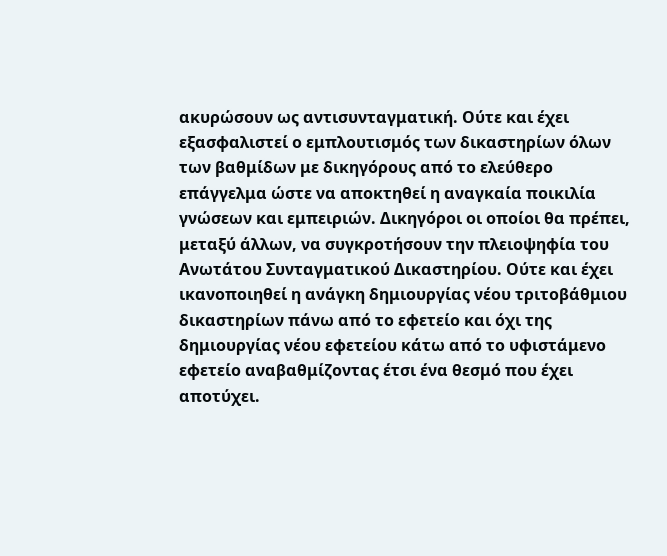ακυρώσουν ως αντισυνταγματική. Ούτε και έχει εξασφαλιστεί ο εμπλουτισμός των δικαστηρίων όλων των βαθμίδων με δικηγόρους από το ελεύθερο επάγγελμα ώστε να αποκτηθεί η αναγκαία ποικιλία γνώσεων και εμπειριών. Δικηγόροι οι οποίοι θα πρέπει, μεταξύ άλλων, να συγκροτήσουν την πλειοψηφία του Ανωτάτου Συνταγματικού Δικαστηρίου. Ούτε και έχει ικανοποιηθεί η ανάγκη δημιουργίας νέου τριτοβάθμιου δικαστηρίων πάνω από το εφετείο και όχι της δημιουργίας νέου εφετείου κάτω από το υφιστάμενο εφετείο αναβαθμίζοντας έτσι ένα θεσμό που έχει αποτύχει.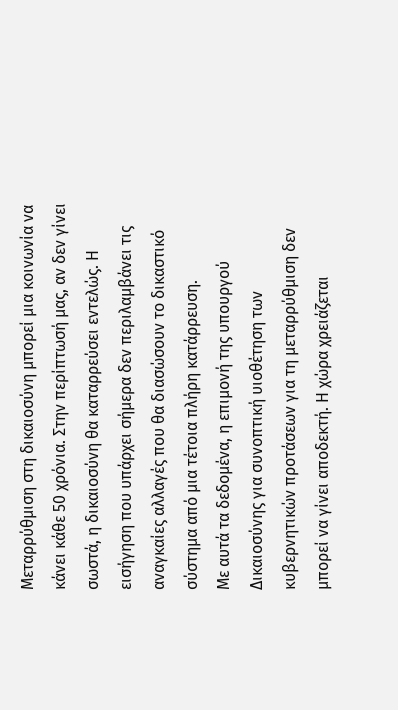Μεταρρύθμιση στη δικαιοσύνη μπορεί μια κοινωνία να κάνει κάθε 50 χρόνια. Στην περίπτωσή μας, αν δεν γίνει σωστά, η δικαιοσύνη θα καταρρεύσει εντελώς. Η εισήγηση που υπάρχει σήμερα δεν περιλαμβάνει τις αναγκαίες αλλαγές που θα διασώσουν το δικαστικό σύστημα από μια τέτοια πλήρη κατάρρευση.
Με αυτά τα δεδομένα, η επιμονή της υπουργού Δικαιοσύνης για συνοπτική υιοθέτηση των κυβερνητικών προτάσεων για τη μεταρρύθμιση δεν μπορεί να γίνει αποδεκτή. Η χώρα χρειάζεται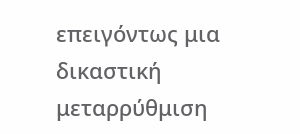επειγόντως μια δικαστική μεταρρύθμιση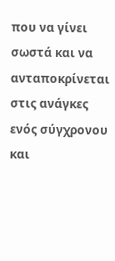που να γίνει σωστά και να ανταποκρίνεται στις ανάγκες ενός σύγχρονου και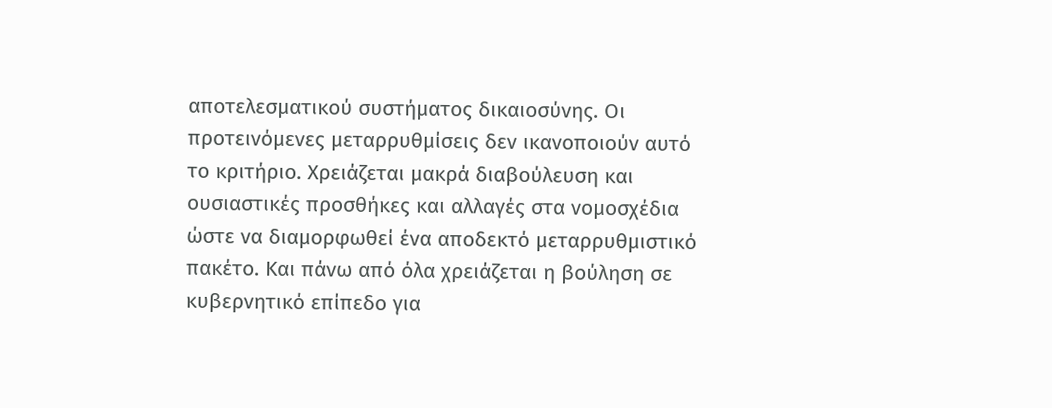αποτελεσματικού συστήματος δικαιοσύνης. Οι προτεινόμενες μεταρρυθμίσεις δεν ικανοποιούν αυτό το κριτήριο. Χρειάζεται μακρά διαβούλευση και ουσιαστικές προσθήκες και αλλαγές στα νομοσχέδια ώστε να διαμορφωθεί ένα αποδεκτό μεταρρυθμιστικό πακέτο. Και πάνω από όλα χρειάζεται η βούληση σε κυβερνητικό επίπεδο για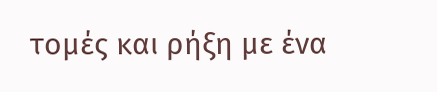τομές και ρήξη με ένα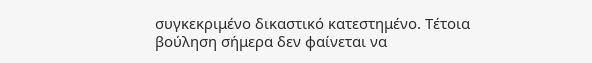συγκεκριμένο δικαστικό κατεστημένο. Τέτοια βούληση σήμερα δεν φαίνεται να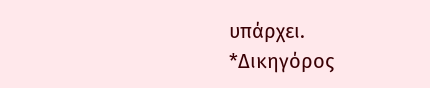υπάρχει.
*Δικηγόρος